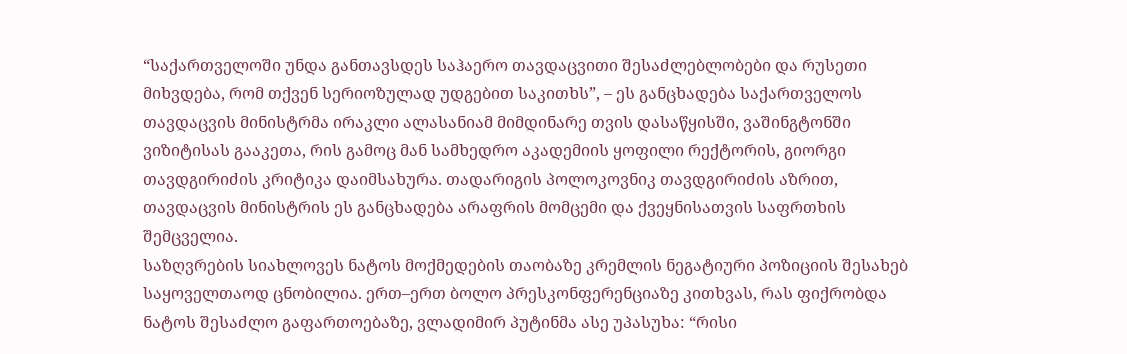“საქართველოში უნდა განთავსდეს საჰაერო თავდაცვითი შესაძლებლობები და რუსეთი მიხვდება, რომ თქვენ სერიოზულად უდგებით საკითხს”, – ეს განცხადება საქართველოს თავდაცვის მინისტრმა ირაკლი ალასანიამ მიმდინარე თვის დასაწყისში, ვაშინგტონში ვიზიტისას გააკეთა, რის გამოც მან სამხედრო აკადემიის ყოფილი რექტორის, გიორგი თავდგირიძის კრიტიკა დაიმსახურა. თადარიგის პოლოკოვნიკ თავდგირიძის აზრით, თავდაცვის მინისტრის ეს განცხადება არაფრის მომცემი და ქვეყნისათვის საფრთხის შემცველია.
საზღვრების სიახლოვეს ნატოს მოქმედების თაობაზე კრემლის ნეგატიური პოზიციის შესახებ საყოველთაოდ ცნობილია. ერთ–ერთ ბოლო პრესკონფერენციაზე კითხვას, რას ფიქრობდა ნატოს შესაძლო გაფართოებაზე, ვლადიმირ პუტინმა ასე უპასუხა: “რისი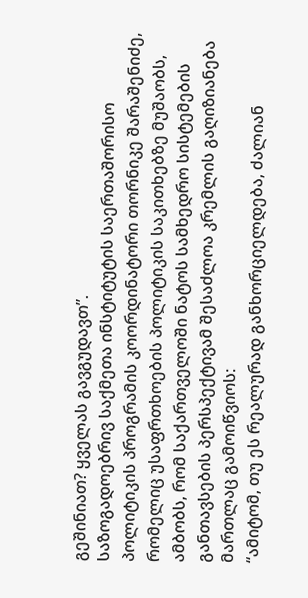გეშინიათ? ყველას გავგუდავთ”.
საზოგადოებრივ საქმეთა ინსტიტუტის საერთაშორისო პოლიტიკის პროგრამის კოორდინატორი თორნიკე შარაშენიძე, რომელიც უსაფრთხოების პოლიტიკის საკითხებზე მუშაობს, ამბობს, რომ საქართველოში ნატოს სამხედრო სისტემების განთავსების პერსპექტივამ შესაძლოა კრემლის გაღიზიანება მართლაც გამოიწვიოს:
“ამიტომ, თუ ეს რეალურად განხორციელდება, ძალიან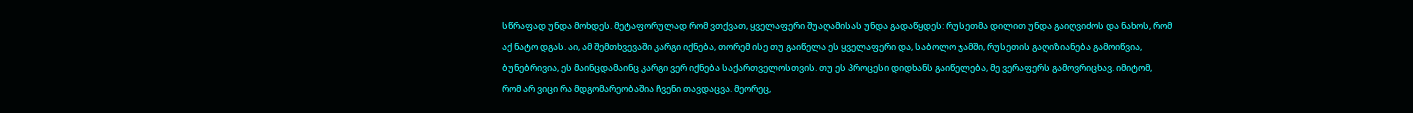სწრაფად უნდა მოხდეს. მეტაფორულად რომ ვთქვათ, ყველაფერი შუაღამისას უნდა გადაწყდეს: რუსეთმა დილით უნდა გაიღვიძოს და ნახოს, რომ აქ ნატო დგას. აი, ამ შემთხვევაში კარგი იქნება, თორემ ისე თუ გაიწელა ეს ყველაფერი და, საბოლო ჯამში, რუსეთის გაღიზიანება გამოიწვია, ბუნებრივია, ეს მაინცდამაინც კარგი ვერ იქნება საქართველოსთვის. თუ ეს პროცესი დიდხანს გაიწელება, მე ვერაფერს გამოვრიცხავ. იმიტომ, რომ არ ვიცი რა მდგომარეობაშია ჩვენი თავდაცვა. მეორეც,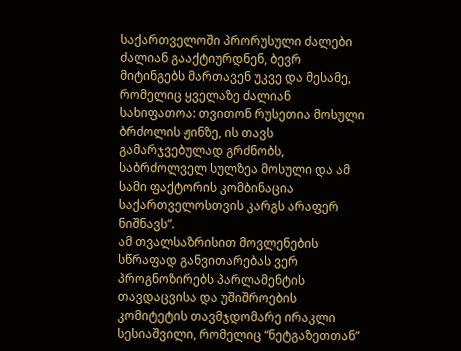საქართველოში პრორუსული ძალები ძალიან გააქტიურდნენ, ბევრ მიტინგებს მართავენ უკვე და მესამე, რომელიც ყველაზე ძალიან სახიფათოა: თვითონ რუსეთია მოსული ბრძოლის ჟინზე, ის თავს გამარჯვებულად გრძნობს, საბრძოლველ სულზეა მოსული და ამ სამი ფაქტორის კომბინაცია საქართველოსთვის კარგს არაფერ ნიშნავს”.
ამ თვალსაზრისით მოვლენების სწრაფად განვითარებას ვერ პროგნოზირებს პარლამენტის თავდაცვისა და უშიშროების კომიტეტის თავმჯდომარე ირაკლი სესიაშვილი, რომელიც “ნეტგაზეთთან”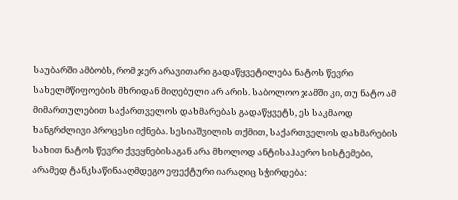საუბარში ამბობს, რომ ჯერ არავითარი გადაწყვეტილება ნატოს წევრი სახელმწიფოების მხრიდან მიღებული არ არის. საბოლოო ჯამში კი, თუ ნატო ამ მიმართულებით საქართველოს დახმარებას გადაწყვეტს, ეს საკმაოდ ხანგრძლივი პროცესი იქნება. სესიაშვილის თქმით, საქართველოს დახმარების სახით ნატოს წევრი ქვეყნებისაგან არა მხოლოდ ანტისაჰაერო სისტემები, არამედ ტანკსაწინააღმდეგო ეფექტური იარაღიც სჭირდება: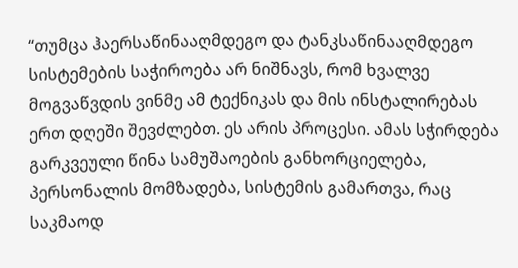“თუმცა ჰაერსაწინააღმდეგო და ტანკსაწინააღმდეგო სისტემების საჭიროება არ ნიშნავს, რომ ხვალვე მოგვაწვდის ვინმე ამ ტექნიკას და მის ინსტალირებას ერთ დღეში შევძლებთ. ეს არის პროცესი. ამას სჭირდება გარკვეული წინა სამუშაოების განხორციელება, პერსონალის მომზადება, სისტემის გამართვა, რაც საკმაოდ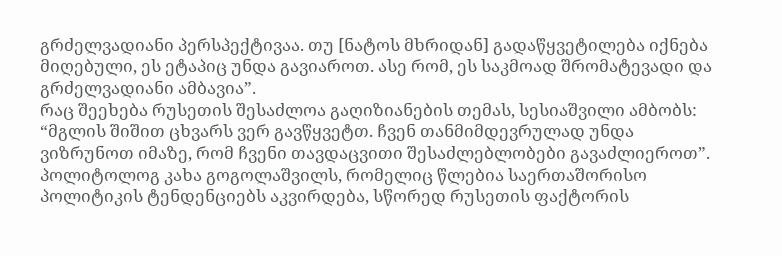გრძელვადიანი პერსპექტივაა. თუ [ნატოს მხრიდან] გადაწყვეტილება იქნება მიღებული, ეს ეტაპიც უნდა გავიაროთ. ასე რომ, ეს საკმოად შრომატევადი და გრძელვადიანი ამბავია”.
რაც შეეხება რუსეთის შესაძლოა გაღიზიანების თემას, სესიაშვილი ამბობს: “მგლის შიშით ცხვარს ვერ გავწყვეტთ. ჩვენ თანმიმდევრულად უნდა ვიზრუნოთ იმაზე, რომ ჩვენი თავდაცვითი შესაძლებლობები გავაძლიეროთ”.
პოლიტოლოგ კახა გოგოლაშვილს, რომელიც წლებია საერთაშორისო პოლიტიკის ტენდენციებს აკვირდება, სწორედ რუსეთის ფაქტორის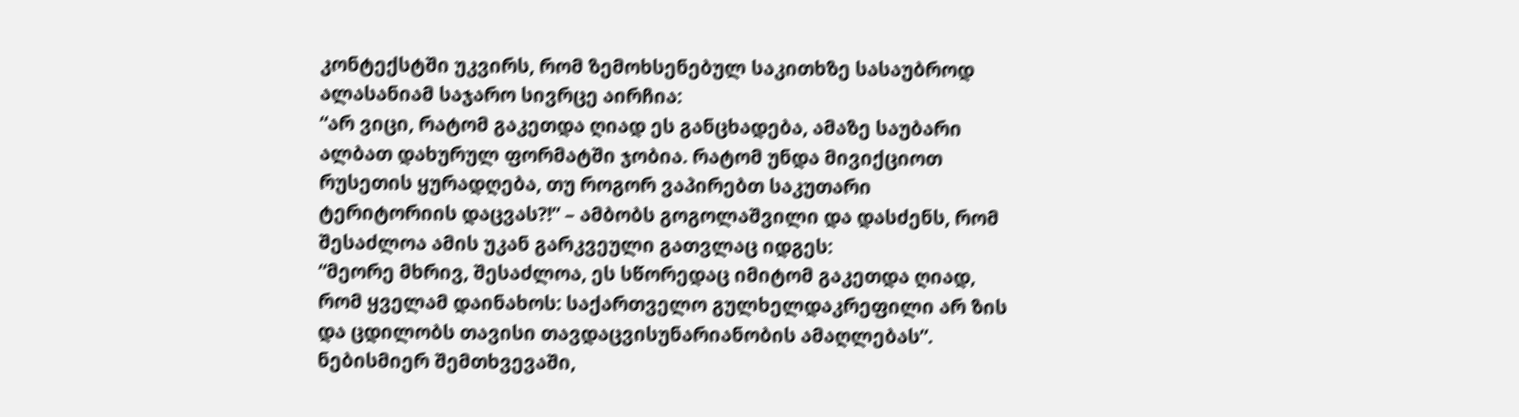კონტექსტში უკვირს, რომ ზემოხსენებულ საკითხზე სასაუბროდ ალასანიამ საჯარო სივრცე აირჩია:
“არ ვიცი, რატომ გაკეთდა ღიად ეს განცხადება, ამაზე საუბარი ალბათ დახურულ ფორმატში ჯობია. რატომ უნდა მივიქციოთ რუსეთის ყურადღება, თუ როგორ ვაპირებთ საკუთარი ტერიტორიის დაცვას?!” – ამბობს გოგოლაშვილი და დასძენს, რომ შესაძლოა ამის უკან გარკვეული გათვლაც იდგეს:
“მეორე მხრივ, შესაძლოა, ეს სწორედაც იმიტომ გაკეთდა ღიად, რომ ყველამ დაინახოს: საქართველო გულხელდაკრეფილი არ ზის და ცდილობს თავისი თავდაცვისუნარიანობის ამაღლებას”.
ნებისმიერ შემთხვევაში,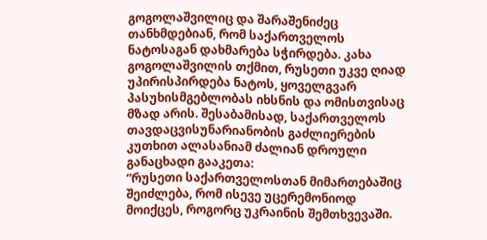გოგოლაშვილიც და შარაშენიძეც თანხმდებიან, რომ საქართველოს ნატოსაგან დახმარება სჭირდება. კახა გოგოლაშვილის თქმით, რუსეთი უკვე ღიად უპირისპირდება ნატოს, ყოველგვარ პასუხისმგებლობას იხსნის და ომისთვისაც მზად არის. შესაბამისად, საქართველოს თავდაცვისუნარიანობის გაძლიერების კუთხით ალასანიამ ძალიან დროული განაცხადი გააკეთა:
“რუსეთი საქართველოსთან მიმართებაშიც შეიძლება, რომ ისევე უცერემონიოდ მოიქცეს, როგორც უკრაინის შემთხვევაში.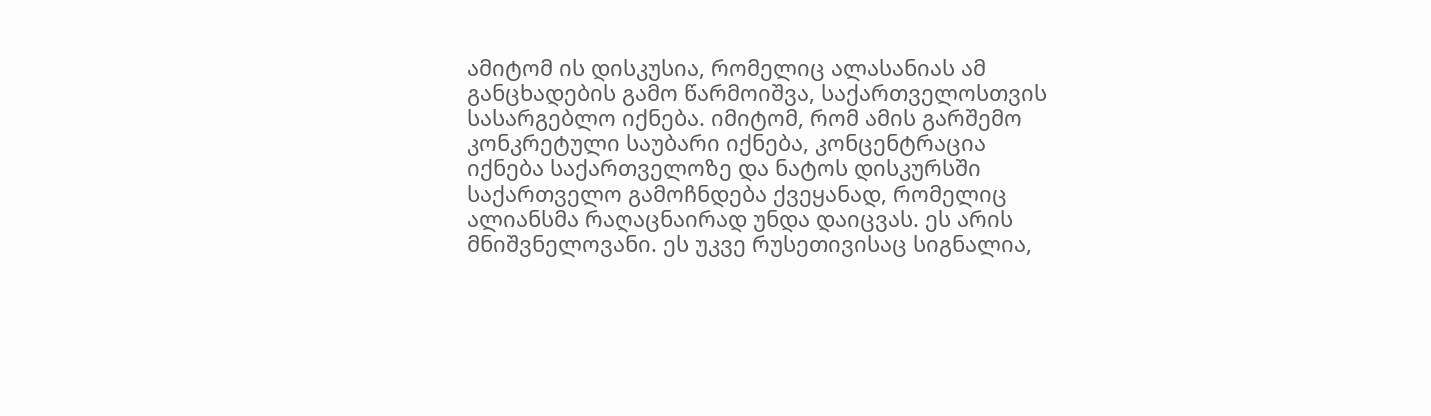ამიტომ ის დისკუსია, რომელიც ალასანიას ამ განცხადების გამო წარმოიშვა, საქართველოსთვის სასარგებლო იქნება. იმიტომ, რომ ამის გარშემო კონკრეტული საუბარი იქნება, კონცენტრაცია იქნება საქართველოზე და ნატოს დისკურსში საქართველო გამოჩნდება ქვეყანად, რომელიც ალიანსმა რაღაცნაირად უნდა დაიცვას. ეს არის მნიშვნელოვანი. ეს უკვე რუსეთივისაც სიგნალია,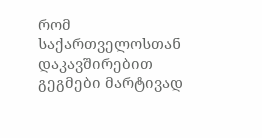რომ საქართველოსთან დაკავშირებით გეგმები მარტივად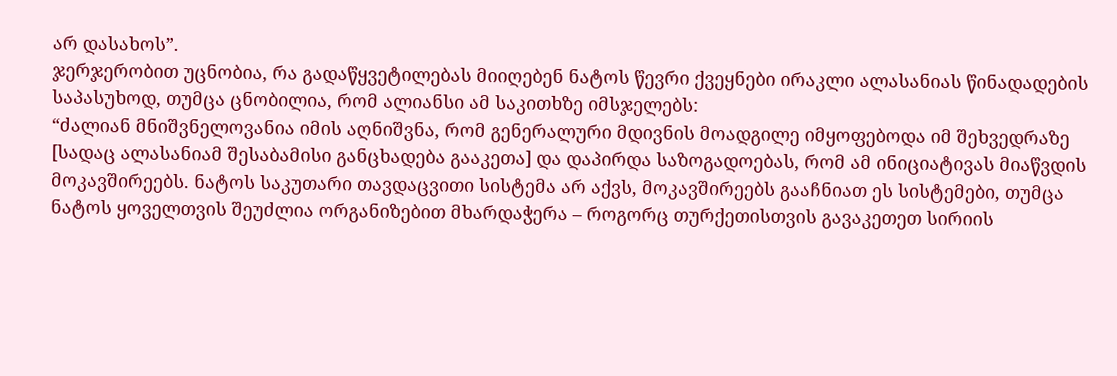არ დასახოს”.
ჯერჯერობით უცნობია, რა გადაწყვეტილებას მიიღებენ ნატოს წევრი ქვეყნები ირაკლი ალასანიას წინადადების საპასუხოდ, თუმცა ცნობილია, რომ ალიანსი ამ საკითხზე იმსჯელებს:
“ძალიან მნიშვნელოვანია იმის აღნიშვნა, რომ გენერალური მდივნის მოადგილე იმყოფებოდა იმ შეხვედრაზე [სადაც ალასანიამ შესაბამისი განცხადება გააკეთა] და დაპირდა საზოგადოებას, რომ ამ ინიციატივას მიაწვდის მოკავშირეებს. ნატოს საკუთარი თავდაცვითი სისტემა არ აქვს, მოკავშირეებს გააჩნიათ ეს სისტემები, თუმცა ნატოს ყოველთვის შეუძლია ორგანიზებით მხარდაჭერა – როგორც თურქეთისთვის გავაკეთეთ სირიის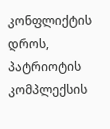კონფლიქტის დროს, პატრიოტის კომპლექსის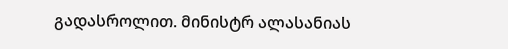გადასროლით. მინისტრ ალასანიას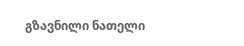გზავნილი ნათელი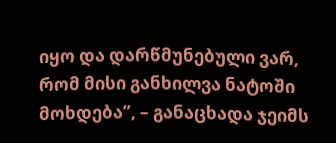იყო და დარწმუნებული ვარ, რომ მისი განხილვა ნატოში მოხდება”, – განაცხადა ჯეიმს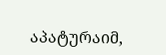აპატურაიმ,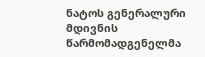ნატოს გენერალური მდივნის წარმომადგენელმა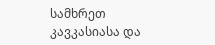სამხრეთ კავკასიასა და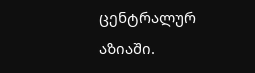ცენტრალურ აზიაში.